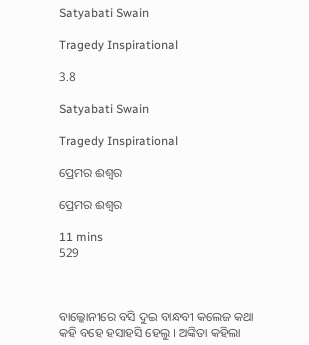Satyabati Swain

Tragedy Inspirational

3.8

Satyabati Swain

Tragedy Inspirational

ପ୍ରେମର ଈଶ୍ୱର

ପ୍ରେମର ଈଶ୍ୱର

11 mins
529



ବାଲ୍କୋନୀରେ ବସି ଦୁଇ ବାନ୍ଧବୀ କଲେଜ କଥା କହି ବହେ ହସାହସି ହେଲୁ । ଅଙ୍କିତା କହିଲା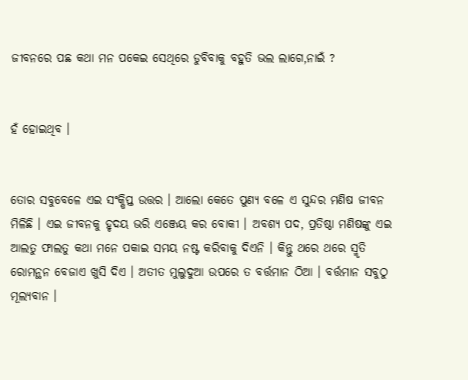ଜୀବନରେ ପଛ କଥା ମନ ପକେଇ ସେଥିରେ ଡୁବିବାକୁ ବହୁତି ଭଲ ଲାଗେ,ନାଇଁ ?


ହଁ ହୋଇଥିବ ।


ତୋର ସବୁବେଳେ ଏଇ ସଂକ୍ଷିପ୍ତ ଉତ୍ତର । ଆଲୋ କେତେ ପୁଣ୍ୟ ବଳେ ଏ ସୁନ୍ଦର ମଣିଷ ଜୀବନ ମିଳିଛି । ଏଇ ଜୀବନକୁ ହୃଦୟ ଭରି ଏଞ୍ଜେୟ କର ବୋକୀ । ଅବଶ୍ୟ ପଦ, ପ୍ରତିଷ୍ଠା ମଣିଷଙ୍କୁ ଏଇ ଆଲତୁ ଫାଲତୁ କଥା ମନେ ପକାଇ ସମୟ ନଷ୍ଟ କରିବାକୁ ଦିଏନି । କିନ୍ତୁ ଥରେ ଥରେ ସ୍ମୃତି ରୋମନ୍ଥନ ବେଜାଏ ଖୁସି ଦିଏ । ଅତୀତ ମୁଲୁଦୁଆ ଉପରେ ତ ବର୍ତ୍ତମାନ ଠିଆ । ବର୍ତ୍ତମାନ ସବୁଠୁ ମୂଲ୍ୟବାନ ।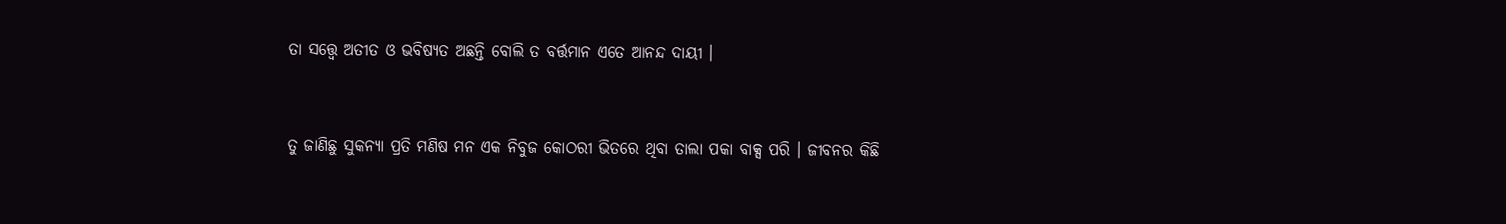ତା ସତ୍ତ୍ୱେ ଅତୀତ ଓ ଭବିଷ୍ୟତ ଅଛନ୍ତି ବୋଲି ତ ବର୍ତ୍ତମାନ ଏତେ ଆନନ୍ଦ ଦାୟୀ ।


ତୁ ଜାଣିଛୁ ସୁକନ୍ୟା ପ୍ରତି ମଣିଷ ମନ ଏକ ନିବୁଜ କୋଠରୀ ଭିତରେ ଥିବା ତାଲା ପକା ବାକ୍ସ ପରି । ଜୀବନର କିଛି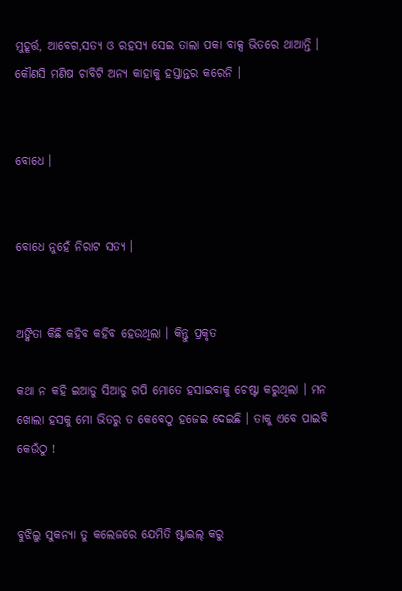ମୁହୂର୍ତ୍ତ, ଆବେଗ,ସତ୍ୟ ଓ ରହସ୍ୟ ସେଇ ତାଲା ପକା ବାକ୍ସ ଭିତରେ ଥାଆନ୍ତି । କୌଣସି ମଣିଷ ଚାବିଟି ଅନ୍ୟ କାହାକୁ ହସ୍ତାନ୍ତର କରେନି ।


ବୋଧେ ।


ବୋଧେ ନୁହେଁ ନିରାଟ ସତ୍ୟ ।


ଅଙ୍କିତା କିଛି କହିବ କହିବ ହେଉଥିଲା । କିନ୍ତୁ ପ୍ରକୃତ

କଥା ନ କହି ଇଆଡୁ ସିଆଡୁ ଗପି ମୋତେ ହସାଇବାକୁ ଚେଷ୍ଟା କରୁଥିଲା । ମନ ଖୋଲା ହସକୁ ମୋ ଭିତରୁ ତ କେବେଠୁ ହଜେଇ ଦେଇଛି । ତାକୁ ଏବେ ପାଇବି କେଉଁଠୁ !


ବୁଝିଲୁ ସୁକନ୍ୟା ତୁ କଲେଜରେ ଯେମିତି ଷ୍ଟାଇଲ୍ କରୁ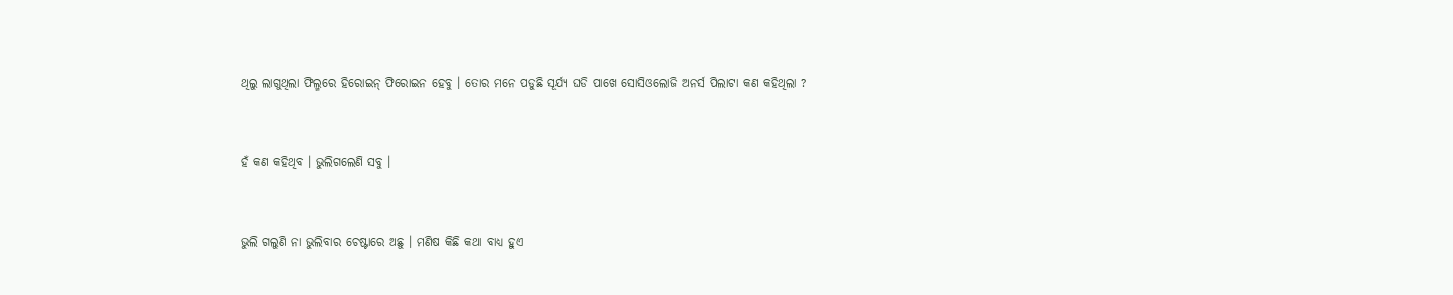ଥିଲୁ ଲାଗୁଥିଲା ଫିଲ୍ମରେ ହିରୋଇନ୍ ଫିରୋଇନ ହେବୁ । ତୋର ମନେ ପଡୁଛି ସୂର୍ଯ୍ୟ ଘଡି ପାଖେ ସୋସିଓଲୋଜି ଅନର୍ସ ପିଲାଟା କଣ କହିଥିଲା ?


ହଁ କଣ କହିଥିବ । ଭୁଲିଗଲେଣି ସବୁ ।


ଭୁଲି ଗଲୁଣି ନା ଭୁଲିବାର ଚେଷ୍ଟାରେ ଅଛୁ । ମଣିଷ କିଛି କଥା ବାଧ୍ୟ ହୁଏ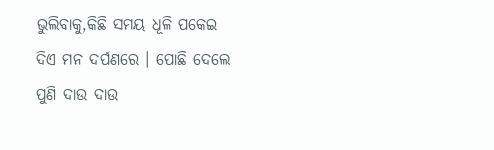ଭୁଲିବାକୁ,କିଛି ସମୟ ଧୂଳି ପକେଇ ଦିଏ ମନ ଦର୍ପଣରେ । ପୋଛି ଦେଲେ ପୁଣି ଦାଉ ଦାଉ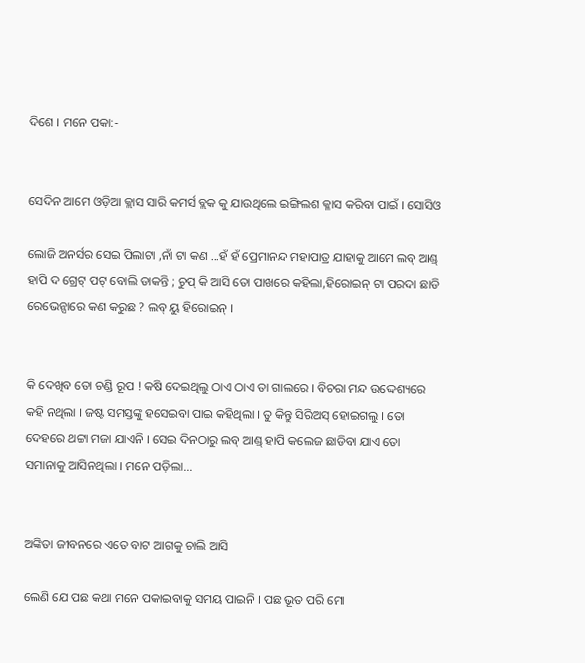ଦିଶେ । ମନେ ପକା:-


ସେଦିନ ଆମେ ଓଡ଼ିଆ କ୍ଲାସ ସାରି କମର୍ସ ବ୍ଲକ କୁ ଯାଉଥିଲେ ଇଙ୍ଗିଲଶ କ୍ଳାସ କରିବା ପାଇଁ । ସୋସିଓ

ଲୋଜି ଅନର୍ସର ସେଇ ପିଲାଟା ,ନାଁ ଟା କଣ ...ହଁ ହଁ ପ୍ରେମାନନ୍ଦ ମହାପାତ୍ର ଯାହାକୁ ଆମେ ଲବ୍ ଆଣ୍ଡ୍ ହାପି ଦ ଗ୍ରେଟ୍ ପଟ୍ ବୋଲି ଡାକନ୍ତି ; ଚୁପ୍ କି ଆସି ତୋ ପାଖରେ କହିଲା,ହିରୋଇନ୍ ଟା ପରଦା ଛାଡି ରେଭେନ୍ସାରେ କଣ କରୁଛ ? ଲବ୍ ୟୁ ହିରୋଇନ୍ ।


କି ଦେଖିବ ତୋ ଚଣ୍ଡି ରୂପ ! କଷି ଦେଇଥିଲୁ ଠାଏ ଠାଏ ତା ଗାଲରେ । ବିଚରା ମନ୍ଦ ଉଦ୍ଦେଶ୍ୟରେ କହି ନଥିଲା । ଜଷ୍ଟ ସମସ୍ତଙ୍କୁ ହସେଇବା ପାଇ କହିଥିଲା । ତୁ କିନ୍ତୁ ସିରିଅସ୍ ହୋଇଗଲୁ । ତୋ ଦେହରେ ଥଟ୍ଟା ମଜା ଯାଏନି । ସେଇ ଦିନଠାରୁ ଲବ୍ ଆଣ୍ଡ୍ ହାପି କଲେଜ ଛାଡିବା ଯାଏ ତୋ ସମାନାକୁ ଆସିନଥିଲା । ମନେ ପଡ଼ିଲା...


ଅଙ୍କିତା ଜୀବନରେ ଏତେ ବାଟ ଆଗକୁ ଚାଲି ଆସି

ଲେଣି ଯେ ପଛ କଥା ମନେ ପକାଇବାକୁ ସମୟ ପାଇନି । ପଛ ଭୂତ ପରି ମୋ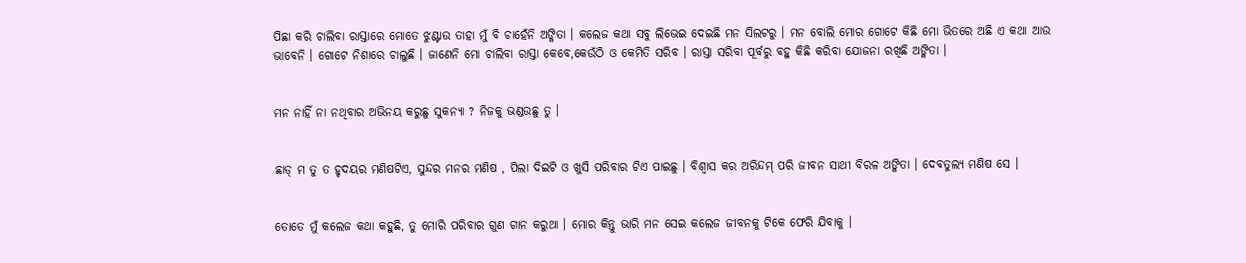ପିଛା କରି ଚାଲିବା ରାସ୍ତାରେ ମୋତେ ଝୁଣ୍ଟାଉ ତାହା ମୁଁ ବି ଚାହେଁନି ଅଙ୍କିତା । କଲେଜ କଥା ସବୁ ଲିଭେଇ ଦେଇଛି ମନ ସିଲଟରୁ । ମନ ବୋଲି ମୋର ଗୋଟେ କିଛି ମୋ ଭିତରେ ଅଛି ଏ କଥା ଆଉ ଭାବେନି । ଗୋଟେ ନିଶାରେ ଚାଲୁଛି । ଜାଣେନି ମୋ ଚାଲିବା ରାସ୍ତା କେବେ,କେଉଁଠି ଓ କେମିତି ସରିବ । ରାସ୍ତା ସରିବା ପୂର୍ବରୁ ବହୁ କିଛି କରିବା ଯୋଜନା ରଖିଛି ଅଙ୍କିତା ।


ମନ ନାହିଁ ନା ନଥିବାର ଅଭିନୟ କରୁଛୁ ସୁକନ୍ୟା ? ନିଜକୁ ଭଣ୍ଡଉଛୁ ତୁ ।


ଛାଡ୍ ମ ତୁ ତ ହୃଦୟର ମଣିଷଟିଏ, ସୁନ୍ଦର ମନର ମଣିଷ , ପିଲା ଦିଇଟି ଓ ଖୁସି ପରିବାର ଟିଏ ପାଇଛୁ । ବିଶ୍ବାସ କର ଅରିନ୍ଦମ୍ ପରି ଜୀବନ ସାଥୀ ବିରଳ ଅଙ୍କିତା । ଦେଵତୁଲ୍ୟ ମଣିଷ ସେ ।


ତୋତେ ମୁଁ କଲେଜ କଥା କହୁଛି, ତୁ ମୋରି ପରିବାର ଗୁଣ ଗାନ କରୁଥା । ମୋର କିନ୍ତୁ ଭାରି ମନ ସେଇ କଲେଜ ଜୀବନକୁ ଟିକେ ଫେରି ଯିବାକୁ ।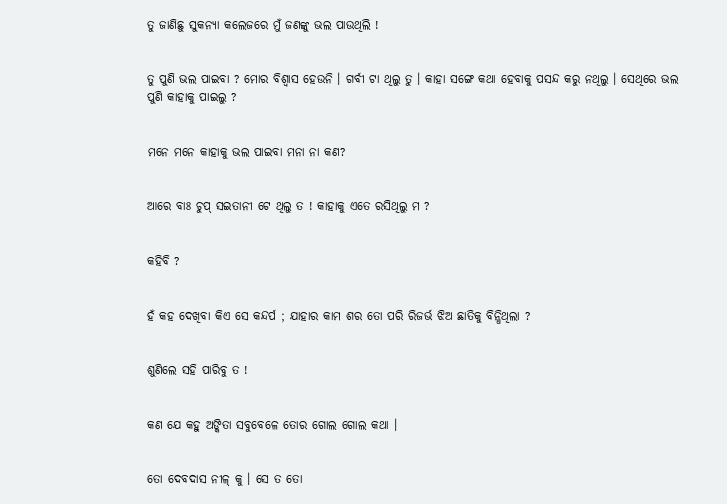ତୁ ଜାଣିଛୁ ସୁକନ୍ୟା କଲେଜରେ ମୁଁ ଜଣଙ୍କୁ ଭଲ ପାଉଥିଲି !


ତୁ ପୁଣି ଭଲ ପାଇବା ? ମୋର ବିଶ୍ୱାସ ହେଉନି । ଗର୍ବୀ ଟା ଥିଲୁ ତୁ । କାହା ସଙ୍ଗେ କଥା ହେବାକୁ ପସନ୍ଦ କରୁ ନଥିଲୁ । ସେଥିରେ ଭଲ ପୁଣି କାହାକୁ ପାଇଲୁ ?


ମନେ ମନେ କାହାକୁ ଭଲ ପାଇବା ମନା ନା କଣ?


ଆରେ ବାଃ ଚୁପ୍ ସଇତାନୀ ଟେ ଥିଲୁ ତ ! କାହାକୁ ଏତେ ରସିଥିଲୁ ମ ?


କହିବି ?


ହଁ କହ ଦେଖିବା କିଏ ସେ କନ୍ଦର୍ପ ; ଯାହାର କାମ ଶର ତୋ ପରି ରିଜର୍ଭ ଝିଅ ଛାତିକୁ ବିନ୍ଧିଥିଲା ?


ଶୁଣିଲେ ସହି ପାରିବୁ ତ !


କଣ ଯେ କହୁ ଅଙ୍କିତା ସବୁବେଳେ ତୋର ଗୋଲ ଗୋଲ କଥା ।


ତୋ ଦେବଦାସ ନୀଳ୍ କୁ । ସେ ତ ତୋ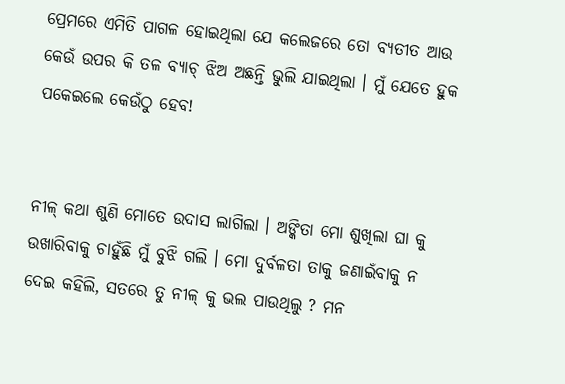ପ୍ରେମରେ ଏମିତି ପାଗଳ ହୋଇଥିଲା ଯେ କଲେଜରେ ତୋ ବ୍ୟତୀତ ଆଉ କେଉଁ ଉପର କି ତଳ ବ୍ୟାଚ୍ ଝିଅ ଅଛନ୍ତି ଭୁଲି ଯାଇଥିଲା । ମୁଁ ଯେତେ ହୁକ ପକେଇଲେ କେଉଁଠୁ ହେବ!


ନୀଳ୍ କଥା ଶୁଣି ମୋତେ ଉଦାସ ଲାଗିଲା । ଅଙ୍କିତା ମୋ ଶୁଖିଲା ଘା କୁ ଉଖାରିବାକୁ ଚାହୁଁଛି ମୁଁ ବୁଝି ଗଲି । ମୋ ଦୁର୍ବଳତା ତାକୁ ଜଣାଇଁବାକୁ ନ ଦେଇ କହିଲି, ସତରେ ତୁ ନୀଳ୍ କୁ ଭଲ ପାଉଥିଲୁ ? ମନ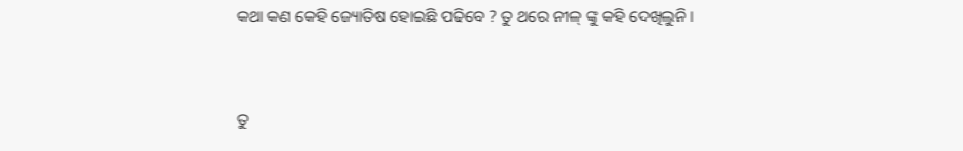କଥା କଣ କେହି ଜ୍ୟୋତିଷ ହୋଇଛି ପଢିବେ ? ତୁ ଥରେ ନୀଳ୍ ଙ୍କୁ କହି ଦେଖିଲୁନି ।


ତୁ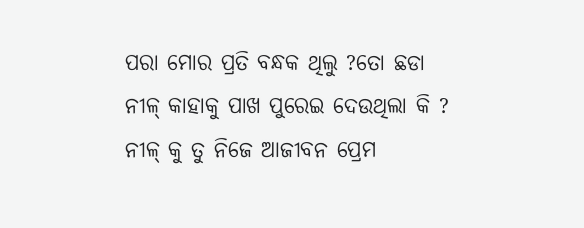ପରା ମୋର ପ୍ରତି ବନ୍ଧକ ଥିଲୁ ?ତୋ ଛଡା ନୀଳ୍ କାହାକୁ ପାଖ ପୁରେଇ ଦେଉଥିଲା କି ? ନୀଳ୍ କୁ ତୁ ନିଜେ ଆଜୀବନ ପ୍ରେମ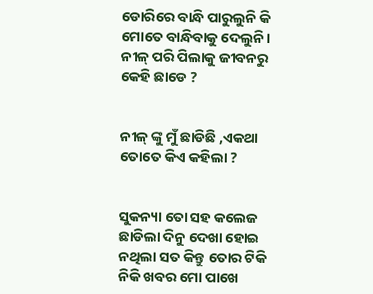ଡୋରିରେ ବାନ୍ଧି ପାରୁଲୁନି କି ମୋତେ ବାନ୍ଧିବାକୁ ଦେଲୁନି । ନୀଳ୍ ପରି ପିଲାକୁ ଜୀବନରୁ କେହି ଛାଡେ ?


ନୀଳ୍ ଙ୍କୁ ମୁଁ ଛାଡିଛି ,ଏକଥା ତୋତେ କିଏ କହିଲା ?


ସୁକନ୍ୟା ତୋ ସହ କଲେଜ ଛାଡିଲା ଦିନୁ ଦେଖା ହୋଇ ନଥିଲା ସତ କିନ୍ତୁ ତୋର ଟିକି ନିକି ଖବର ମୋ ପାଖେ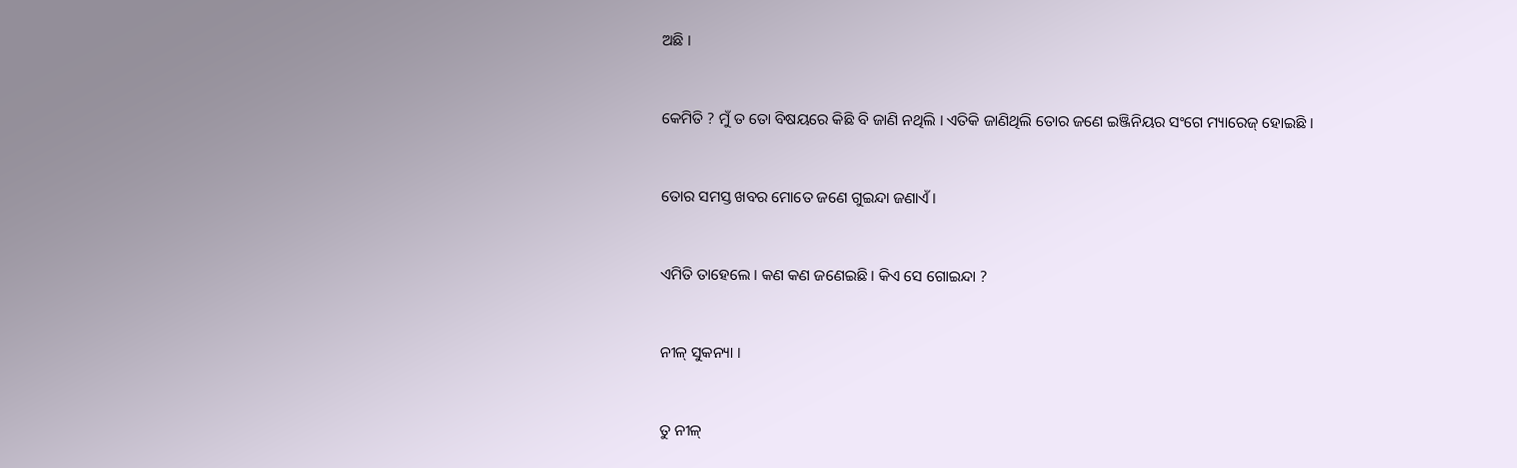ଅଛି ।


କେମିତି ? ମୁଁ ତ ତୋ ବିଷୟରେ କିଛି ବି ଜାଣି ନଥିଲି । ଏତିକି ଜାଣିଥିଲି ତୋର ଜଣେ ଇଞ୍ଜିନିୟର ସଂଗେ ମ୍ୟାରେଜ୍ ହୋଇଛି ।


ତୋର ସମସ୍ତ ଖବର ମୋତେ ଜଣେ ଗୁଇନ୍ଦା ଜଣାଏଁ ।


ଏମିତି ତାହେଲେ । କଣ କଣ ଜଣେଇଛି । କିଏ ସେ ଗୋଇନ୍ଦା ?


ନୀଳ୍ ସୁକନ୍ୟା ।


ତୁ ନୀଳ୍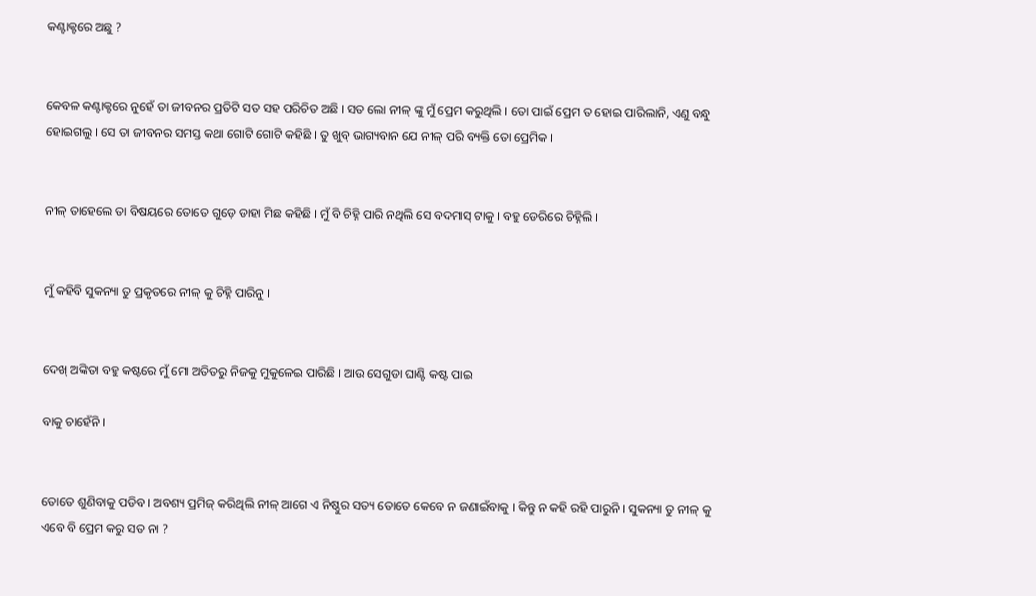କଣ୍ଟାକ୍ଟରେ ଅଛୁ ?


କେବଳ କଣ୍ଟାକ୍ଟରେ ନୁହେଁ ତା ଜୀବନର ପ୍ରତିଟି ସତ ସହ ପରିଚିତ ଅଛି । ସତ ଲୋ ନୀଳ୍ ଙ୍କୁ ମୁଁ ପ୍ରେମ କରୁଥିଲି । ତୋ ପାଇଁ ପ୍ରେମ ତ ହୋଇ ପାରିଲାନି, ଏଣୁ ବନ୍ଧୁ ହୋଇଗଲୁ । ସେ ତା ଜୀବନର ସମସ୍ତ କଥା ଗୋଟି ଗୋଟି କହିଛି । ତୁ ଖୁବ୍ ଭାଗ୍ୟବାନ ଯେ ନୀଳ୍ ପରି ବ୍ୟକ୍ତି ତୋ ପ୍ରେମିକ ।


ନୀଳ୍ ତାହେଲେ ତା ବିଷୟରେ ତୋତେ ଗୁଡ଼େ ଡାହା ମିଛ କହିଛି । ମୁଁ ବି ଚିହ୍ନି ପାରି ନଥିଲି ସେ ବଦମାସ୍ ଟାକୁ । ବହୁ ଡେରିରେ ଚିହ୍ନିଲି ।


ମୁଁ କହିବି ସୁକନ୍ୟା ତୁ ପ୍ରକୃତରେ ନୀଳ୍ କୁ ଚିହ୍ନି ପାରିନୁ ।


ଦେଖ୍ ଅଙ୍କିତା ବହୁ କଷ୍ଟରେ ମୁଁ ମୋ ଅତିତରୁ ନିଜକୁ ମୁକୁଳେଇ ପାରିଛି । ଆଉ ସେଗୁଡା ଘାଣ୍ଟି କଷ୍ଟ ପାଇ

ବାକୁ ଚାହେଁନି ।


ତୋତେ ଶୁଣିବାକୁ ପଡିବ । ଅବଶ୍ୟ ପ୍ରମିଜ୍ କରିଥିଲି ନୀଳ୍ ଆଗେ ଏ ନିଷ୍ଠୁର ସତ୍ୟ ତୋତେ କେବେ ନ ଜଣାଇଁବାକୁ । କିନ୍ତୁ ନ କହି ରହି ପାରୁନି । ସୁକନ୍ୟା ତୁ ନୀଳ୍ କୁ ଏବେ ବି ପ୍ରେମ କରୁ ସତ ନା ?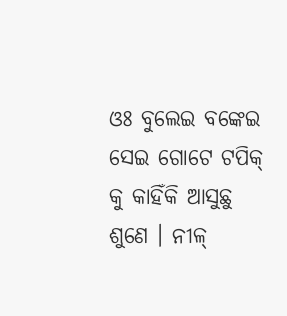ଓଃ ବୁଲେଇ ବଙ୍କେଇ ସେଇ ଗୋଟେ ଟପିକ୍ କୁ କାହିଁକି ଆସୁଛୁ ଶୁଣେ । ନୀଳ୍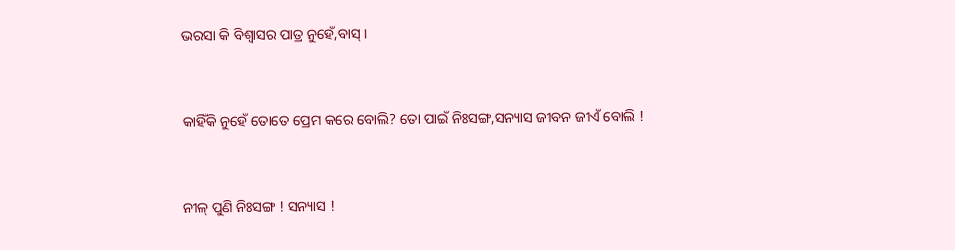ଭରସା କି ବିଶ୍ୱାସର ପାତ୍ର ନୁହେଁ,ବାସ୍ ।


କାହିଁକି ନୁହେଁ ତୋତେ ପ୍ରେମ କରେ ବୋଲି? ତୋ ପାଇଁ ନିଃସଙ୍ଗ,ସନ୍ୟାସ ଜୀବନ ଜୀଏଁ ବୋଲି !


ନୀଳ୍ ପୁଣି ନିଃସଙ୍ଗ ! ସନ୍ୟାସ !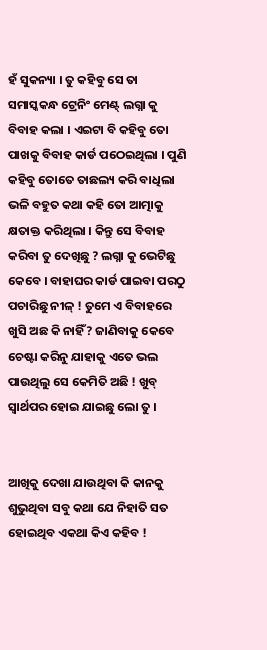ହଁ ସୁକନ୍ୟା । ତୁ କହିବୁ ସେ ତା ସମାସ୍କକନ୍ଧ ଟ୍ରେନିଂ ମେଣ୍ଟ୍ ଲଗ୍ନା କୁ ବିବାହ କଲା । ଏଇଟା ବି କହିବୁ ତୋ ପାଖକୁ ବିବାହ କାର୍ଡ ପଠେଇଥିଲା । ପୁଣି କହିବୁ ତୋତେ ତାଛଲ୍ୟ କରି ବାଧିଲା ଭଳି ବହୁତ କଥା କହି ତୋ ଆତ୍ମାକୁ କ୍ଷତାକ୍ତ କରିଥିଲା । କିନ୍ତୁ ସେ ବିବାହ କରିବା ତୁ ଦେଖିଛୁ ? ଲଗ୍ନା କୁ ଭେଟିଛୁ କେବେ । ବାହାଘର କାର୍ଡ ପାଇବା ପରଠୁ ପଚାରିଛୁ ନୀଳ୍ ! ତୁମେ ଏ ବିବାହରେ ଖୁସି ଅଛ କି ନାହିଁ? ଜାଣିବାକୁ କେବେ ଚେଷ୍ଟା କରିନୁ ଯାହାକୁ ଏତେ ଭଲ ପାଉଥିଲୁ ସେ କେମିତି ଅଛି ! ଖୁବ୍ ସ୍ୱାର୍ଥପର ହୋଇ ଯାଇଛୁ ଲୋ ତୁ ।


ଆଖିକୁ ଦେଖା ଯାଉଥିବା କି କାନକୁ ଶୁଭୁଥିବା ସବୁ କଥା ଯେ ନିହାତି ସତ ହୋଇଥିବ ଏକଥା କିଏ କହିବ !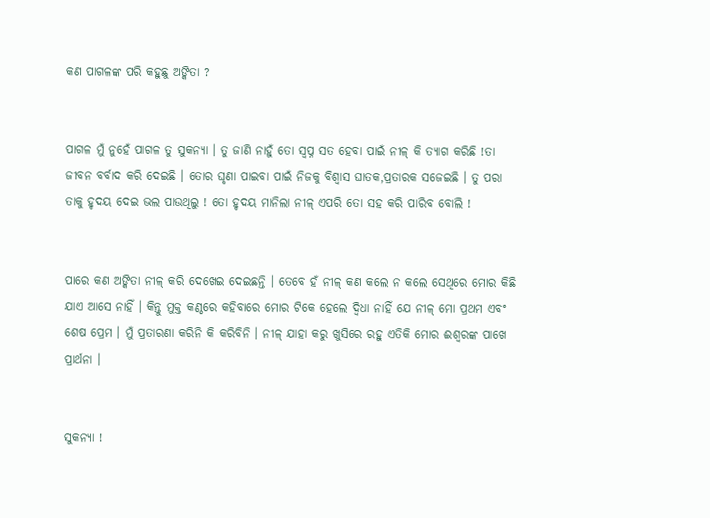କଣ ପାଗଳଙ୍କ ପରି କହୁଛୁ ଅଙ୍କିତା ?


ପାଗଳ ମୁଁ ନୁହେଁ ପାଗଳ ତୁ ସୁକନ୍ୟା । ତୁ ଜାଣି ନାହୁଁ ତୋ ସ୍ୱପ୍ନ ସତ ହେବା ପାଇଁ ନୀଳ୍ କି ତ୍ୟାଗ କରିଛି !ତା ଜୀବନ ବର୍ବାଦ କରି ଦେଇଛି । ତୋର ଘୃଣା ପାଇବା ପାଇଁ ନିଜକୁ ବିଶ୍ୱାସ ଘାତକ,ପ୍ରତାରକ ସଜେଇଛି । ତୁ ପରା ତାକୁ ହୃଦୟ ଦେଇ ଭଲ ପାଉଥିଲୁ ! ତୋ ହୃଦୟ ମାନିଲା ନୀଳ୍ ଏପରି ତୋ ସହ କରି ପାରିବ ବୋଲି !


ପାରେ କଣ ଅଙ୍କିତା ନୀଳ୍ କରି ଦେଖେଇ ଦେଇଛନ୍ତି । ତେବେ ହଁ ନୀଳ୍ କଣ କଲେ ନ କଲେ ସେଥିରେ ମୋର କିଛି ଯାଏ ଆସେ ନାହିଁ । କିନ୍ତୁ ମୁକ୍ତ କଣ୍ଠରେ କହିବାରେ ମୋର ଟିକେ ହେଲେ ଦ୍ଵିଧା ନାହିଁ ଯେ ନୀଳ୍ ମୋ ପ୍ରଥମ ଏବଂ ଶେଷ ପ୍ରେମ । ମୁଁ ପ୍ରତାରଣା କରିନି କି କରିବିନି । ନୀଳ୍ ଯାହା କରୁ ଖୁସିରେ ରହୁ ଏତିକି ମୋର ଈଶ୍ବରଙ୍କ ପାଖେ ପ୍ରାର୍ଥନା ।


ସୁକନ୍ୟା !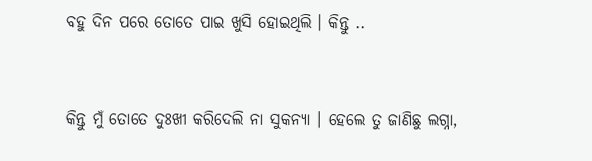ବହୁ ଦିନ ପରେ ତୋତେ ପାଇ ଖୁସି ହୋଇଥିଲି । କିନ୍ତୁ ..


କିନ୍ତୁ ମୁଁ ତୋତେ ଦୁଃଖୀ କରିଦେଲି ନା ସୁକନ୍ୟା । ହେଲେ ତୁ ଜାଣିଛୁ ଲଗ୍ନା,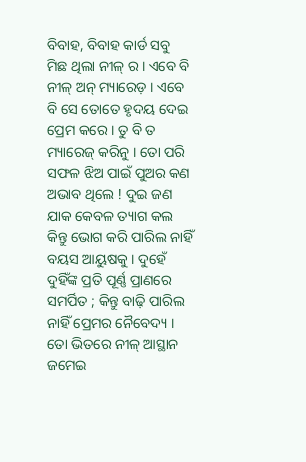ବିବାହ, ବିବାହ କାର୍ଡ ସବୁ ମିଛ ଥିଲା ନୀଳ୍ ର । ଏବେ ବି ନୀଳ୍ ଅନ୍ ମ୍ୟାରେଡ଼ । ଏବେ ବି ସେ ତୋତେ ହୃଦୟ ଦେଇ ପ୍ରେମ କରେ । ତୁ ବି ତ ମ୍ୟାରେଜ୍ କରିନୁ । ତୋ ପରି ସଫଳ ଝିଅ ପାଇଁ ପୁଅର କଣ ଅଭାବ ଥିଲେ ! ଦୁଇ ଜଣ ଯାକ କେବଳ ତ୍ୟାଗ କଲ କିନ୍ତୁ ଭୋଗ କରି ପାରିଲ ନାହିଁ ବୟସ ଆୟୁଷକୁ । ଦୁହେଁ ଦୁହିଁଙ୍କ ପ୍ରତି ପୂର୍ଣ୍ଣ ପ୍ରାଣରେ ସମର୍ପିତ ; କିନ୍ତୁ ବାଢ଼ି ପାରିଲ ନାହିଁ ପ୍ରେମର ନୈବେଦ୍ୟ । ତୋ ଭିତରେ ନୀଳ୍ ଆସ୍ଥାନ ଜମେଇ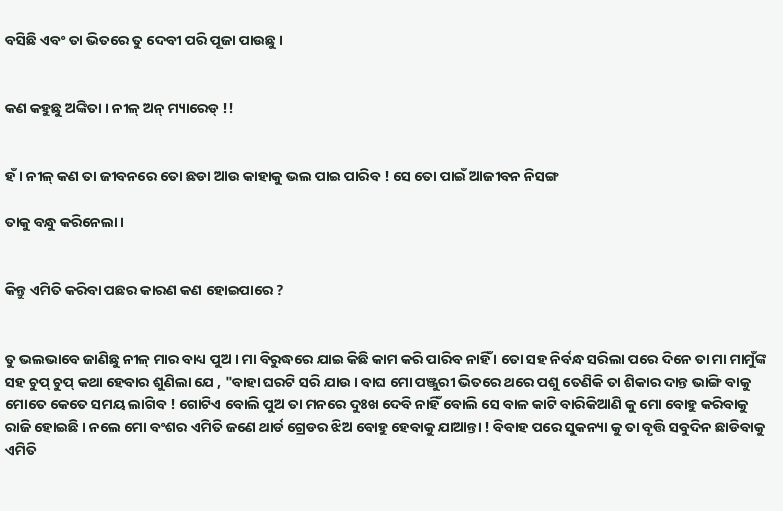ବସିଛି ଏବଂ ତା ଭିତରେ ତୁ ଦେବୀ ପରି ପୂଜା ପାଉଛୁ ।


କଣ କହୁଛୁ ଅଙ୍କିତା । ନୀଳ୍ ଅନ୍ ମ୍ୟାରେଡ୍ !!


ହଁ । ନୀଳ୍ କଣ ତା ଜୀବନରେ ତୋ ଛଡା ଆଉ କାହାକୁ ଭଲ ପାଇ ପାରିବ ! ସେ ତୋ ପାଇଁ ଆଜୀବନ ନିସଙ୍ଗ

ତାକୁ ବନ୍ଧୁ କରିନେଲା ।


କିନ୍ତୁ ଏମିତି କରିବା ପଛର କାରଣ କଣ ହୋଇପାରେ ?


ତୁ ଭଲଭାବେ ଜାଣିଛୁ ନୀଳ୍ ମାର ବାଧ୍ୟ ପୁଅ । ମା ବିରୁଦ୍ଧରେ ଯାଇ କିଛି କାମ କରି ପାରିବ ନାହିଁ । ତୋ ସହ ନିର୍ବନ୍ଧ ସରିଲା ପରେ ଦିନେ ତା ମା ମାମୁଁଙ୍କ ସହ ଚୁପ୍ ଚୁପ୍ କଥା ହେବାର ଶୁଣିଲା ଯେ , "ବାହା ଘରଟି ସରି ଯାଉ । ବାଘ ମୋ ପଞ୍ଜୁରୀ ଭିତରେ ଥରେ ପଶୁ ତେଣିକି ତା ଶିକାର ଦାନ୍ତ ଭାଙ୍ଗି ବାକୁ ମୋତେ କେତେ ସମୟ ଲାଗିବ ! ଗୋଟିଏ ବୋଲି ପୁଅ ତା ମନରେ ଦୁଃଖ ଦେବି ନାହିଁ ବୋଲି ସେ ବାଳ କାଟି ବାରିକିଆଣି କୁ ମୋ ବୋହୁ କରିବାକୁ ରାଜି ହୋଇଛି । ନଲେ ମୋ ବଂଶର ଏମିତି ଜଣେ ଥାର୍ଡ ଗ୍ରେଡର ଝିଅ ବୋହୁ ହେବାକୁ ଯାଆନ୍ତା ! ବିବାହ ପରେ ସୁକନ୍ୟା କୁ ତା ବୃତ୍ତି ସବୁଦିନ ଛାଡିବାକୁ ଏମିତି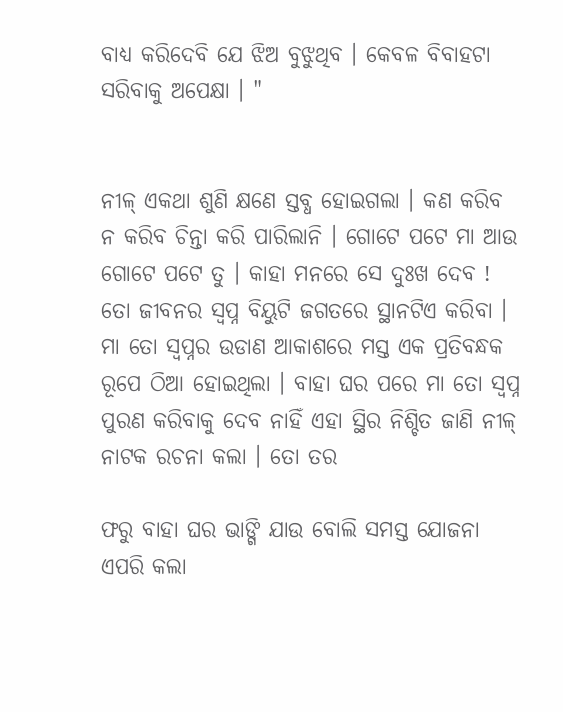ବାଧ୍ୟ କରିଦେବି ଯେ ଝିଅ ବୁଝୁଥିବ । କେବଳ ବିବାହଟା ସରିବାକୁ ଅପେକ୍ଷା । "


ନୀଳ୍ ଏକଥା ଶୁଣି କ୍ଷଣେ ସ୍ତବ୍ଧ ହୋଇଗଲା । କଣ କରିବ ନ କରିବ ଚିନ୍ତା କରି ପାରିଲାନି । ଗୋଟେ ପଟେ ମା ଆଉ ଗୋଟେ ପଟେ ତୁ । କାହା ମନରେ ସେ ଦୁଃଖ ଦେବ ! ତୋ ଜୀବନର ସ୍ୱପ୍ନ ବିୟୁଟି ଜଗତରେ ସ୍ଥାନଟିଏ କରିବା । ମା ତୋ ସ୍ୱପ୍ନର ଉଡାଣ ଆକାଶରେ ମସ୍ତ ଏକ ପ୍ରତିବନ୍ଧକ ରୂପେ ଠିଆ ହୋଇଥିଲା । ବାହା ଘର ପରେ ମା ତୋ ସ୍ୱପ୍ନ ପୁରଣ କରିବାକୁ ଦେବ ନାହିଁ ଏହା ସ୍ଥିର ନିଶ୍ଚିତ ଜାଣି ନୀଳ୍ ନାଟକ ରଚନା କଲା । ତୋ ତର

ଫରୁ ବାହା ଘର ଭାଙ୍ଗି ଯାଉ ବୋଲି ସମସ୍ତ ଯୋଜନା ଏପରି କଲା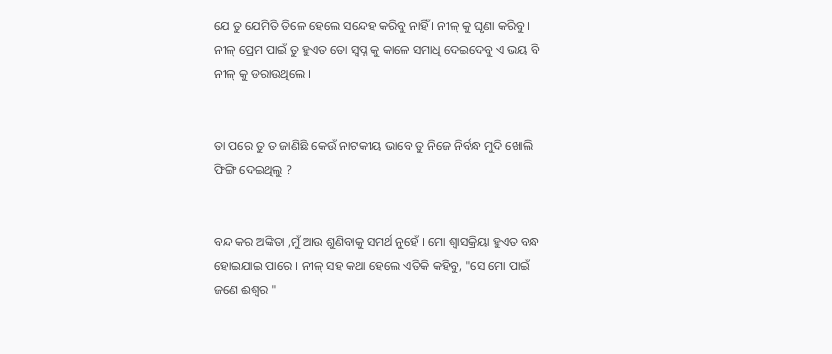ଯେ ତୁ ଯେମିତି ତିଳେ ହେଲେ ସନ୍ଦେହ କରିବୁ ନାହିଁ । ନୀଳ୍ କୁ ଘୃଣା କରିବୁ । ନୀଳ୍ ପ୍ରେମ ପାଇଁ ତୁ ହୁଏତ ତୋ ସ୍ବପ୍ନ କୁ କାଳେ ସମାଧି ଦେଇଦେବୁ ଏ ଭୟ ବି ନୀଳ୍ କୁ ଡରାଉଥିଲେ ।


ତା ପରେ ତୁ ତ ଜାଣିଛି କେଉଁ ନାଟକୀୟ ଭାବେ ତୁ ନିଜେ ନିର୍ବନ୍ଧ ମୁଦି ଖୋଲି ଫିଙ୍ଗି ଦେଇଥିଲୁ ?


ବନ୍ଦ କର ଅଙ୍କିତା ,ମୁଁ ଆଉ ଶୁଣିବାକୁ ସମର୍ଥ ନୁହେଁ । ମୋ ଶ୍ବାସକ୍ରିୟା ହୁଏତ ବନ୍ଧ ହୋଇଯାଇ ପାରେ । ନୀଳ୍ ସହ କଥା ହେଲେ ଏତିକି କହିବୁ, "ସେ ମୋ ପାଇଁ ଜଣେ ଈଶ୍ୱର "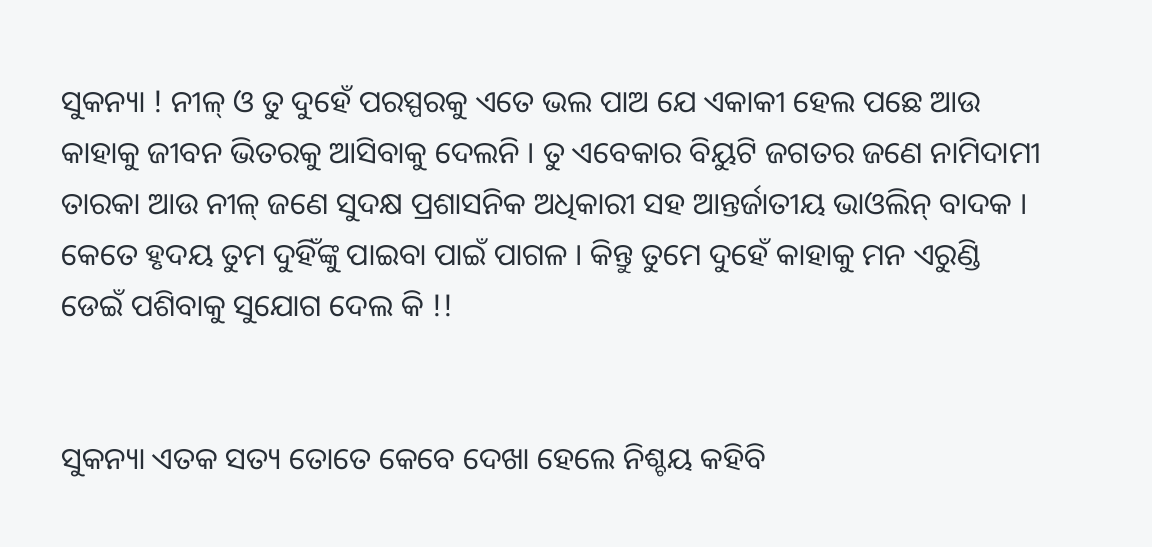ସୁକନ୍ୟା ! ନୀଳ୍ ଓ ତୁ ଦୁହେଁ ପରସ୍ପରକୁ ଏତେ ଭଲ ପାଅ ଯେ ଏକାକୀ ହେଲ ପଛେ ଆଉ କାହାକୁ ଜୀବନ ଭିତରକୁ ଆସିବାକୁ ଦେଲନି । ତୁ ଏବେକାର ବିୟୁଟି ଜଗତର ଜଣେ ନାମିଦାମୀ ତାରକା ଆଉ ନୀଳ୍ ଜଣେ ସୁଦକ୍ଷ ପ୍ରଶାସନିକ ଅଧିକାରୀ ସହ ଆନ୍ତର୍ଜାତୀୟ ଭାଓଲିନ୍ ବାଦକ । କେତେ ହୃଦୟ ତୁମ ଦୁହିଁଙ୍କୁ ପାଇବା ପାଇଁ ପାଗଳ । କିନ୍ତୁ ତୁମେ ଦୁହେଁ କାହାକୁ ମନ ଏରୁଣ୍ଡି ଡେଇଁ ପଶିବାକୁ ସୁଯୋଗ ଦେଲ କି !!


ସୁକନ୍ୟା ଏତକ ସତ୍ୟ ତୋତେ କେବେ ଦେଖା ହେଲେ ନିଶ୍ଚୟ କହିବି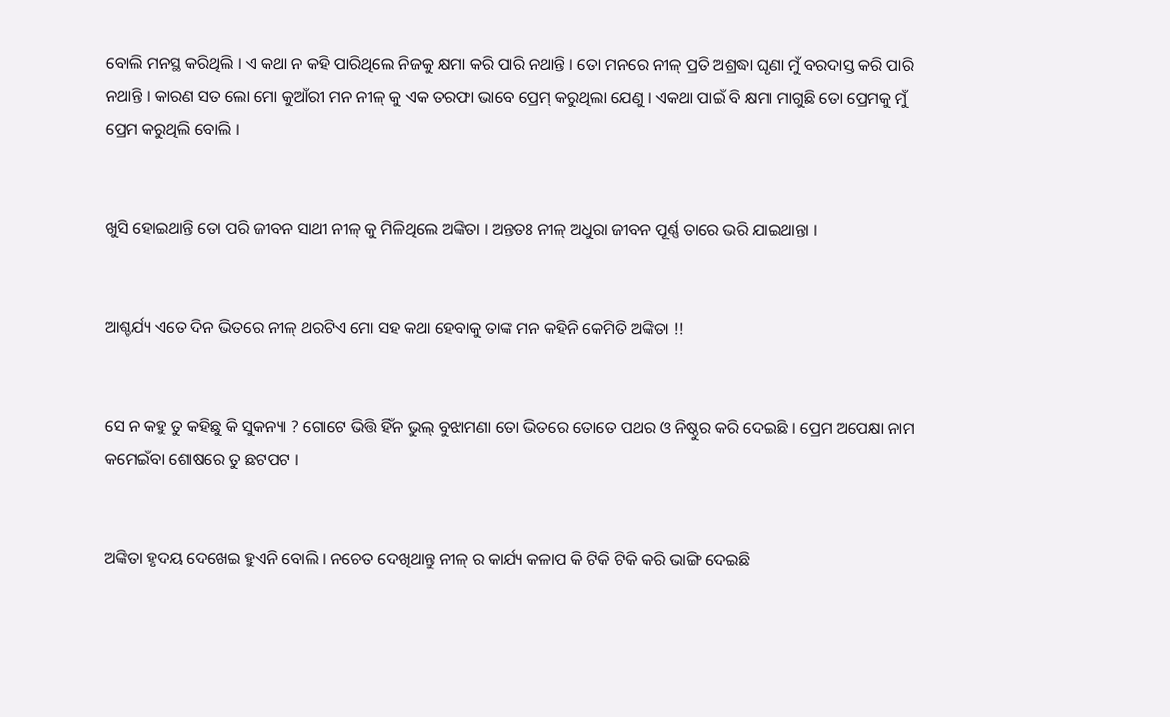ବୋଲି ମନସ୍ଥ କରିଥିଲି । ଏ କଥା ନ କହି ପାରିଥିଲେ ନିଜକୁ କ୍ଷମା କରି ପାରି ନଥାନ୍ତି । ତୋ ମନରେ ନୀଳ୍ ପ୍ରତି ଅଶ୍ରଦ୍ଧା ଘୃଣା ମୁଁ ବରଦାସ୍ତ କରି ପାରି ନଥାନ୍ତି । କାରଣ ସତ ଲୋ ମୋ କୁଆଁରୀ ମନ ନୀଳ୍ କୁ ଏକ ତରଫା ଭାବେ ପ୍ରେମ୍ କରୁଥିଲା ଯେଣୁ । ଏକଥା ପାଇଁ ବି କ୍ଷମା ମାଗୁଛି ତୋ ପ୍ରେମକୁ ମୁଁ ପ୍ରେମ କରୁଥିଲି ବୋଲି ।


ଖୁସି ହୋଇଥାନ୍ତି ତୋ ପରି ଜୀବନ ସାଥୀ ନୀଳ୍ କୁ ମିଳିଥିଲେ ଅଙ୍କିତା । ଅନ୍ତତଃ ନୀଳ୍ ଅଧୁରା ଜୀବନ ପୂର୍ଣ୍ଣ ତାରେ ଭରି ଯାଇଥାନ୍ତା ।


ଆଶ୍ଚର୍ଯ୍ୟ ଏତେ ଦିନ ଭିତରେ ନୀଳ୍ ଥରଟିଏ ମୋ ସହ କଥା ହେବାକୁ ତାଙ୍କ ମନ କହିନି କେମିତି ଅଙ୍କିତା !!


ସେ ନ କହୁ ତୁ କହିଛୁ କି ସୁକନ୍ୟା ? ଗୋଟେ ଭିତ୍ତି ହିଁନ ଭୁଲ୍ ବୁଝାମଣା ତୋ ଭିତରେ ତୋତେ ପଥର ଓ ନିଷ୍ଠୁର କରି ଦେଇଛି । ପ୍ରେମ ଅପେକ୍ଷା ନାମ କମେଇଁବା ଶୋଷରେ ତୁ ଛଟପଟ ।


ଅଙ୍କିତା ହୃଦୟ ଦେଖେଇ ହୁଏନି ବୋଲି । ନଚେତ ଦେଖିଥାନ୍ତୁ ନୀଳ୍ ର କାର୍ଯ୍ୟ କଳାପ କି ଟିକି ଟିକି କରି ଭାଙ୍ଗି ଦେଇଛି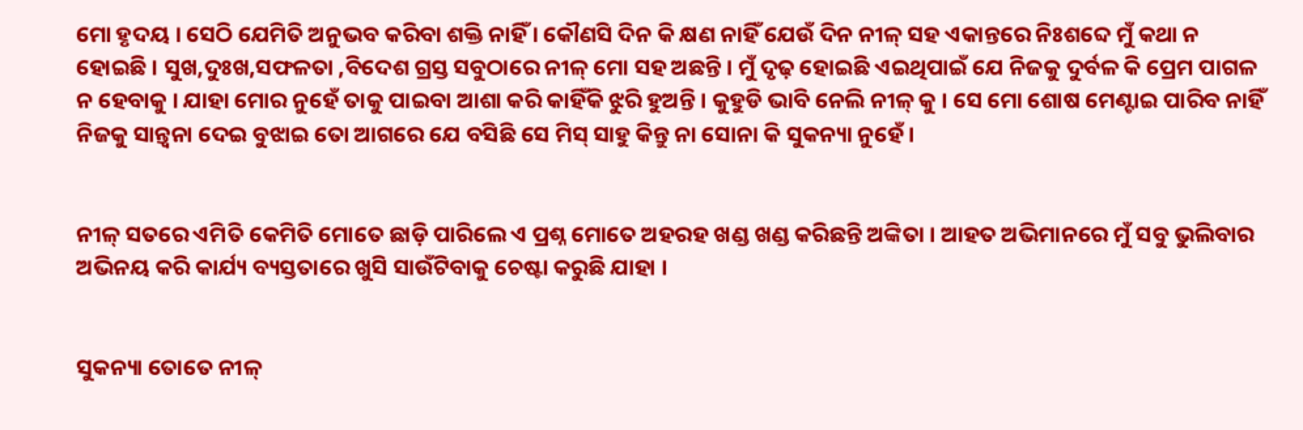ମୋ ହୃଦୟ । ସେଠି ଯେମିତି ଅନୁଭବ କରିବା ଶକ୍ତି ନାହିଁ । କୌଣସି ଦିନ କି କ୍ଷଣ ନାହିଁ ଯେଉଁ ଦିନ ନୀଳ୍ ସହ ଏକାନ୍ତରେ ନିଃଶବ୍ଦେ ମୁଁ କଥା ନ ହୋଇଛି । ସୁଖ,ଦୁଃଖ,ସଫଳତା ,ବିଦେଶ ଗ୍ରସ୍ତ ସବୁଠାରେ ନୀଳ୍ ମୋ ସହ ଅଛନ୍ତି । ମୁଁ ଦୃଢ଼ ହୋଇଛି ଏଇଥିପାଇଁ ଯେ ନିଜକୁ ଦୁର୍ବଳ କି ପ୍ରେମ ପାଗଳ ନ ହେବାକୁ । ଯାହା ମୋର ନୁହେଁ ତାକୁ ପାଇବା ଆଶା କରି କାହିଁକି ଝୁରି ହୁଅନ୍ତି । କୁହୁଡି ଭାବି ନେଲି ନୀଳ୍ କୁ । ସେ ମୋ ଶୋଷ ମେଣ୍ଟାଇ ପାରିବ ନାହିଁ ନିଜକୁ ସାନ୍ତ୍ୱନା ଦେଇ ବୁଝାଇ ତୋ ଆଗରେ ଯେ ବସିଛି ସେ ମିସ୍ ସାହୁ କିନ୍ତୁ ନା ସୋନା କି ସୁକନ୍ୟା ନୁହେଁ ।


ନୀଳ୍ ସତରେ ଏମିତି କେମିତି ମୋତେ ଛାଡ଼ି ପାରିଲେ ଏ ପ୍ରଶ୍ନ ମୋତେ ଅହରହ ଖଣ୍ଡ ଖଣ୍ଡ କରିଛନ୍ତି ଅଙ୍କିତା । ଆହତ ଅଭିମାନରେ ମୁଁ ସବୁ ଭୁଲିବାର ଅଭିନୟ କରି କାର୍ଯ୍ୟ ବ୍ୟସ୍ତତାରେ ଖୁସି ସାଉଁଟିବାକୁ ଚେଷ୍ଟା କରୁଛି ଯାହା ।


ସୁକନ୍ୟା ତୋତେ ନୀଳ୍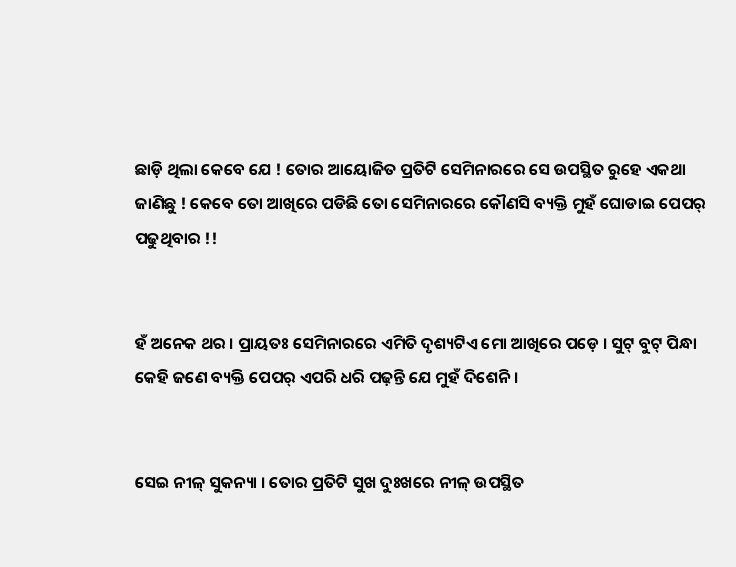ଛାଡ଼ି ଥିଲା କେବେ ଯେ ! ତୋର ଆୟୋଜିତ ପ୍ରତିଟି ସେମିନାରରେ ସେ ଉପସ୍ଥିତ ରୁହେ ଏକଥା ଜାଣିଛୁ ! କେବେ ତୋ ଆଖିରେ ପଡିଛି ତୋ ସେମିନାରରେ କୌଣସି ବ୍ୟକ୍ତି ମୁହଁ ଘୋଡାଇ ପେପର୍ ପଢୁଥିବାର !!


ହଁ ଅନେକ ଥର । ପ୍ରାୟତଃ ସେମିନାରରେ ଏମିତି ଦୃଶ୍ୟଟିଏ ମୋ ଆଖିରେ ପଡ଼େ । ସୁଟ୍ ବୁଟ୍ ପିନ୍ଧା କେହି ଜଣେ ବ୍ୟକ୍ତି ପେପର୍ ଏପରି ଧରି ପଢ଼ନ୍ତି ଯେ ମୁହଁ ଦିଶେନି ।


ସେଇ ନୀଳ୍ ସୁକନ୍ୟା । ତୋର ପ୍ରତିଟି ସୁଖ ଦୁଃଖରେ ନୀଳ୍ ଉପସ୍ଥିତ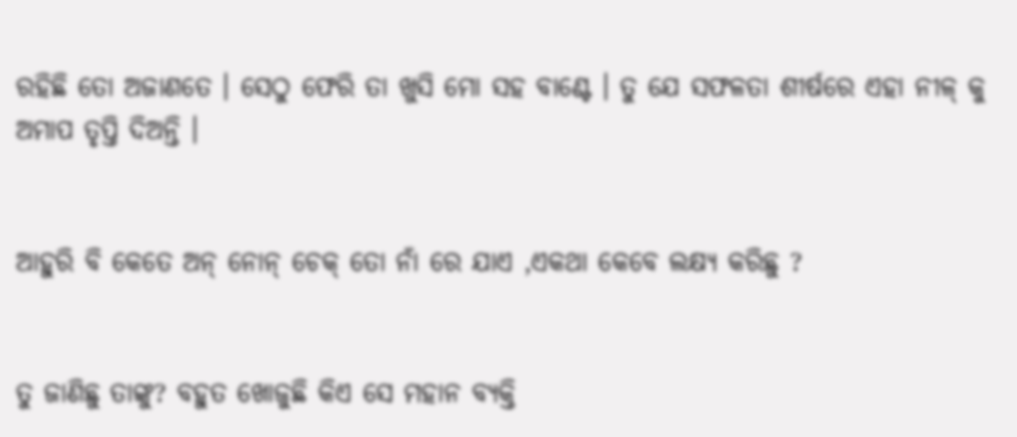ରହିଛି ତୋ ଅଜାଣତେ । ସେଠୁ ଫେରି ତା ଖୁସି ମୋ ସହ ବାଣ୍ଟେ । ତୁ ଯେ ସଫଳତା ଶୀର୍ଷରେ ଏହା ନୀଳ୍ କୁ ଅମାପ ତୃପ୍ତି ଦିଅନ୍ତି ।


ଆହୁରି ବି କେତେ ଅନ୍ ନୋନ୍ ଚେକ୍ ତୋ ନାଁ ରେ ଯାଏ ,ଏକଥା କେବେ ଲକ୍ଷ୍ୟ କରିଛୁ ?


ତୁ ଜାଣିଛୁ ତାଙ୍କୁ? ବହୁତ ଖୋଜୁଛି କିଏ ସେ ମହାନ ବ୍ୟକ୍ତି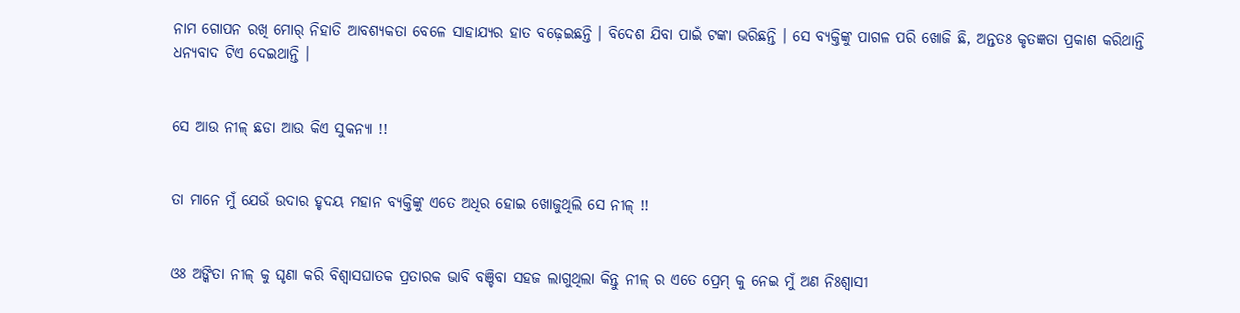ନାମ ଗୋପନ ରଖି ମୋର୍ ନିହାତି ଆବଶ୍ୟକତା ବେଳେ ସାହାଯ୍ୟର ହାତ ବଢ଼େଇଛନ୍ତି । ବିଦେଶ ଯିବା ପାଇଁ ଟଙ୍କା ଭରିଛନ୍ତି । ସେ ବ୍ୟକ୍ତିଙ୍କୁ ପାଗଳ ପରି ଖୋଜି ଛି, ଅନ୍ତତଃ କୃତଜ୍ଞତା ପ୍ରକାଶ କରିଥାନ୍ତି ଧନ୍ୟବାଦ ଟିଏ ଦେଇଥାନ୍ତି ।


ସେ ଆଉ ନୀଳ୍ ଛଡା ଆଉ କିଏ ସୁକନ୍ୟା !!


ତା ମାନେ ମୁଁ ଯେଉଁ ଉଦାର ହୃଦୟ ମହାନ ବ୍ୟକ୍ତିଙ୍କୁ ଏତେ ଅଧିର ହୋଇ ଖୋଜୁଥିଲି ସେ ନୀଳ୍ !!


ଓଃ ଅଙ୍କିତା ନୀଳ୍ କୁ ଘୃଣା କରି ବିଶ୍ବାସଘାତକ ପ୍ରତାରକ ଭାବି ବଞ୍ଚିବା ସହଜ ଲାଗୁଥିଲା କିନ୍ତୁ ନୀଳ୍ ର ଏତେ ପ୍ରେମ୍ କୁ ନେଇ ମୁଁ ଅଣ ନିଃଶ୍ଵାସୀ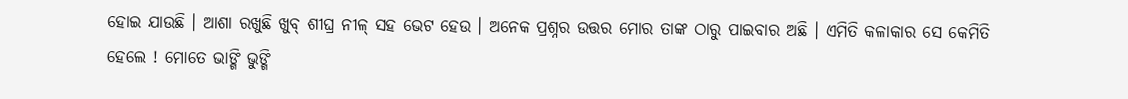ହୋଇ ଯାଉଛି । ଆଶା ରଖୁଛି ଖୁବ୍ ଶୀଘ୍ର ନୀଳ୍ ସହ ଭେଟ ହେଉ । ଅନେକ ପ୍ରଶ୍ନର ଉତ୍ତର ମୋର ତାଙ୍କ ଠାରୁ ପାଇବାର ଅଛି । ଏମିତି କଳାକାର ସେ କେମିତି ହେଲେ ! ମୋତେ ଭାଙ୍ଗି ଭୁଙ୍ଗି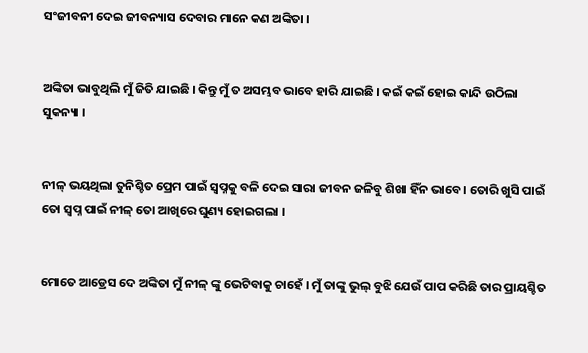ସଂଜୀବନୀ ଦେଇ ଜୀବନ୍ୟାସ ଦେବାର ମାନେ କଣ ଅଙ୍କିତା ।


ଅଙ୍କିତା ଭାବୁଥିଲି ମୁଁ ଜିତି ଯାଇଛି । କିନ୍ତୁ ମୁଁ ତ ଅସମ୍ଭବ ଭାବେ ହାରି ଯାଇଛି । କଇଁ କଇଁ ହୋଇ କାନ୍ଦି ଉଠିଲା ସୁକନ୍ୟା ।


ନୀଳ୍ ଭୟଥିଲା ତୁନିଶ୍ଚିତ ପ୍ରେମ ପାଇଁ ସ୍ବପ୍ନକୁ ବଳି ଦେଇ ସାରା ଜୀବନ ଜଳିବୁ ଶିଖା ହିଁନ ଭାବେ । ତୋରି ଖୁସି ପାଇଁ ତୋ ସ୍ବପ୍ନ ପାଇଁ ନୀଳ୍ ତୋ ଆଖିରେ ଘୁଣ୍ୟ ହୋଇଗଲା ।


ମୋତେ ଆଡ୍ରେସ ଦେ ଅଙ୍କିତା ମୁଁ ନୀଳ୍ ଙ୍କୁ ଭେଟିବାକୁ ଚାହେଁ । ମୁଁ ତାଙ୍କୁ ଭୁଲ୍ ବୁଝି ଯେଉଁ ପାପ କରିଛି ତାର ପ୍ରାୟଶ୍ଚିତ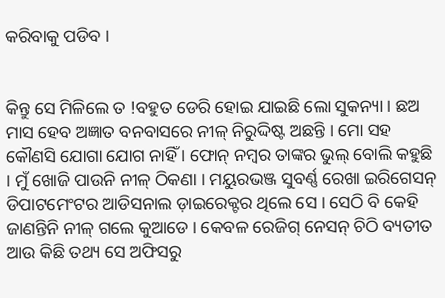କରିବାକୁ ପଡିବ ।


କିନ୍ତୁ ସେ ମିଳିଲେ ତ !ବହୁତ ଡେରି ହୋଇ ଯାଇଛି ଲୋ ସୁକନ୍ୟା । ଛଅ ମାସ ହେବ ଅଜ୍ଞାତ ବନବାସରେ ନୀଳ୍ ନିରୁଦ୍ଦିଷ୍ଟ ଅଛନ୍ତି । ମୋ ସହ କୌଣସି ଯୋଗା ଯୋଗ ନାହିଁ । ଫୋନ୍ ନମ୍ବର ତାଙ୍କର ଭୁଲ୍ ବୋଲି କହୁଛି । ମୁଁ ଖୋଜି ପାଉନି ନୀଳ୍ ଠିକଣା । ମୟୁରଭଞ୍ଜ ସୁବର୍ଣ୍ଣ ରେଖା ଇରିଗେସନ୍ ଡିପାଟମେଂଟର ଆଡିସନାଲ ଡ଼ାଇରେକ୍ଟର ଥିଲେ ସେ । ସେଠି ବି କେହି ଜାଣନ୍ତିନି ନୀଳ୍ ଗଲେ କୁଆଡେ । କେବଳ ରେଜିଗ୍ ନେସନ୍ ଚିଠି ବ୍ୟତୀତ ଆଉ କିଛି ତଥ୍ୟ ସେ ଅଫିସରୁ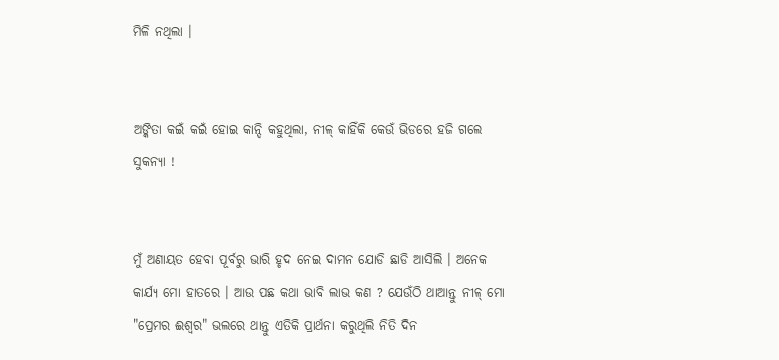ମିଳି ନଥିଲା ।


ଅଙ୍କିତା କଇଁ କଇଁ ହୋଇ କାନ୍ଦି କହୁଥିଲା, ନୀଳ୍ କାହିଁକି କେଉଁ ଭିଡରେ ହଜି ଗଲେ ସୁକନ୍ୟା !


ମୁଁ ଅଣାୟତ ହେବା ପୂର୍ବରୁ ଭାରି ହୃଦ ନେଇ ଦାମନ ଯୋଡି ଛାଡି ଆସିଲି । ଅନେକ କାର୍ଯ୍ୟ ମୋ ହାତରେ । ଆଉ ପଛ କଥା ଭାବି ଲାଭ କଣ ? ଯେଉଁଠି ଥାଆନ୍ତୁ ନୀଳ୍ ମୋ "ପ୍ରେମର ଈଶ୍ୱର" ଭଲରେ ଥାନ୍ତୁ ଏତିକି ପ୍ରାର୍ଥନା କରୁଥିଲି ନିତି ଦିନ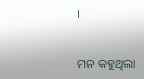।


ମନ କହୁଥିଲା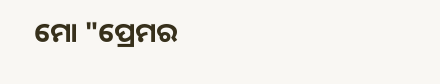ମୋ "ପ୍ରେମର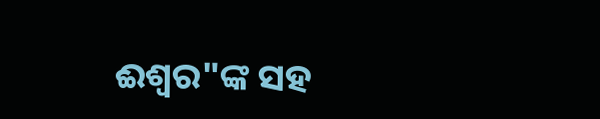ଈଶ୍ୱର"ଙ୍କ ସହ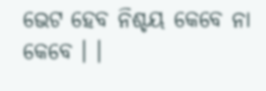ଭେଟ ହେବ ନିଶ୍ଚୟ କେବେ ନା କେବେ । ।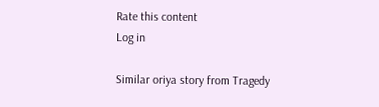Rate this content
Log in

Similar oriya story from Tragedy